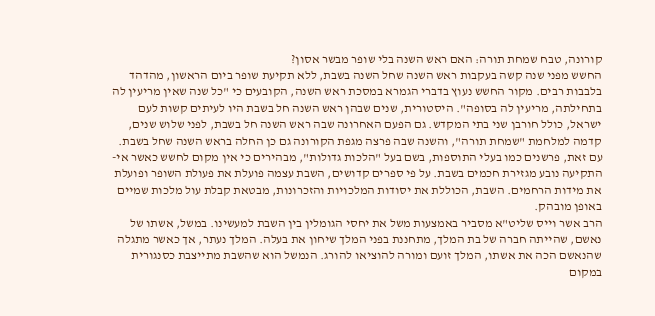קורונה, טבח שמחת תורה: האם ראש השנה בלי שופר מבשר אסון?
החשש מפני שנה קשה בעקבות ראש השנה שחל השנה בשבת, ללא תקיעת שופר ביום הראשון, מהדהד בלבבות רבים. מקור החשש נעוץ בדברי הגמרא במסכת ראש השנה, הקובעים כי "כל שנה שאין מריעין לה בתחילתה, מריעין לה בסופה". היסטורית, שנים שבהן ראש השנה חל בשבת היו לעיתים קשות לעם ישראל, כולל חורבן שני בתי המקדש. גם הפעם האחרונה שבה ראש השנה חל בשבת, לפני שלוש שנים, קדמה למלחמת "שמחת תורה", והשנה שבה פרצה מגפת הקורונה גם כן החלה בראש השנה שחל בשבת.
עם זאת, פרשנים כמו בעלי התוספות, בשם בעל "הלכות גדולות", מבהירים כי אין מקום לחשש כאשר אי-התקיעה נובע מגזירת חכמים בשבת. על פי ספרים קדושים, השבת עצמה פועלת את פעולת השופר ופועלת את מידות הרחמים. השבת, הכוללת את יסודות המלכויות והזכרונות, מבטאת קבלת עול מלכות שמיים באופן מובהק.
הרב אשר וייס שליט"א מסביר באמצעות משל את יחסי הגומלין בין השבת למעשינו. במשל, אשתו של נאשם, שהייתה חברה של בת המלך, מתחננת בפני המלך שיחון את בעלה. המלך נעתר, אך כאשר מתגלה שהנאשם הכה את אשתו, המלך זועם ומורה להוציאו להורג. הנמשל הוא שהשבת מתייצבת כסנגורית במקום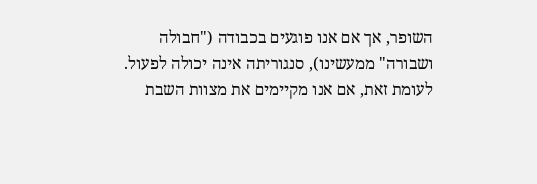השופר, אך אם אנו פוגעים בכבודה ("חבולה ושבורה" ממעשינו), סנגוריתה אינה יכולה לפעול. לעומת זאת, אם אנו מקיימים את מצוות השבת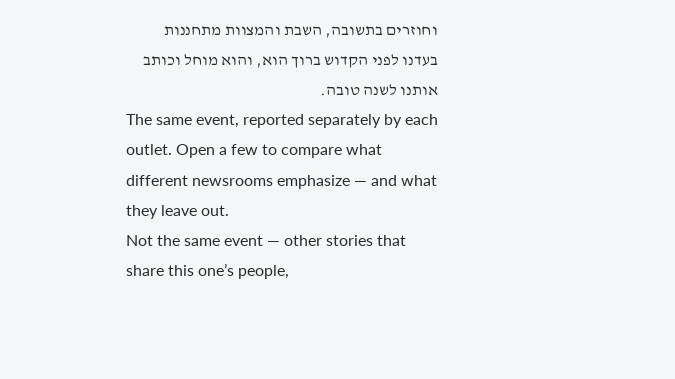וחוזרים בתשובה, השבת והמצוות מתחננות בעדנו לפני הקדוש ברוך הוא, והוא מוחל וכותב אותנו לשנה טובה.
The same event, reported separately by each outlet. Open a few to compare what different newsrooms emphasize — and what they leave out.
Not the same event — other stories that share this one’s people,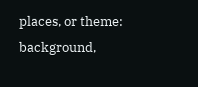places, or theme: background,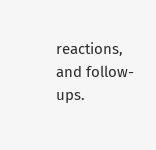reactions, and follow-ups.